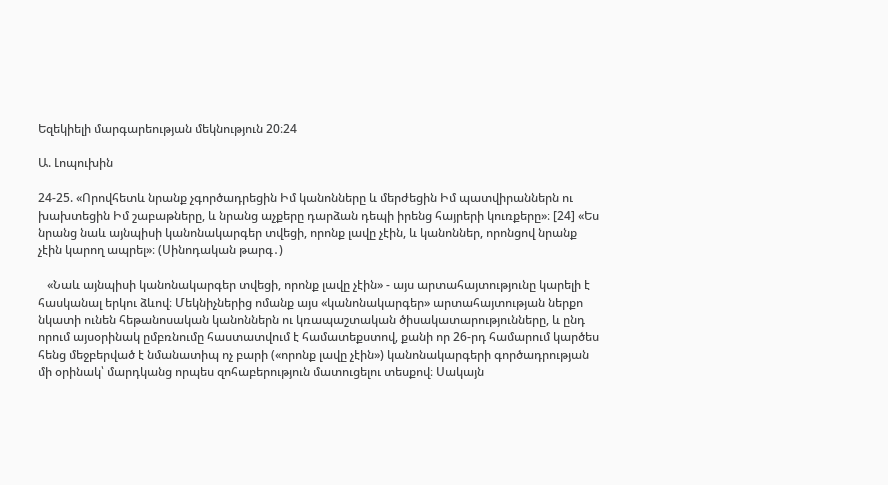Եզեկիելի մարգարեության մեկնություն 20։24

Ա. Լոպուխին

24-25. «Որովհետև նրանք չգործադրեցին Իմ կանոնները և մերժեցին Իմ պատվիրաններն ու խախտեցին Իմ շաբաթները, և նրանց աչքերը դարձան դեպի իրենց հայրերի կուռքերը»։ [24] «Ես նրանց նաև այնպիսի կանոնակարգեր տվեցի, որոնք լավը չէին, և կանոններ, որոնցով նրանք չէին կարող ապրել»։ (Սինոդական թարգ․)

   «Նաև այնպիսի կանոնակարգեր տվեցի, որոնք լավը չէին» - այս արտահայտությունը կարելի է հասկանալ երկու ձևով։ Մեկնիչներից ոմանք այս «կանոնակարգեր» արտահայտության ներքո նկատի ունեն հեթանոսական կանոններն ու կռապաշտական ծիսակատարությունները, և ընդ որում այսօրինակ ըմբռնումը հաստատվում է համատեքստով, քանի որ 26-րդ համարում կարծես հենց մեջբերված է նմանատիպ ոչ բարի («որոնք լավը չէին») կանոնակարգերի գործադրության մի օրինակ՝ մարդկանց որպես զոհաբերություն մատուցելու տեսքով։ Սակայն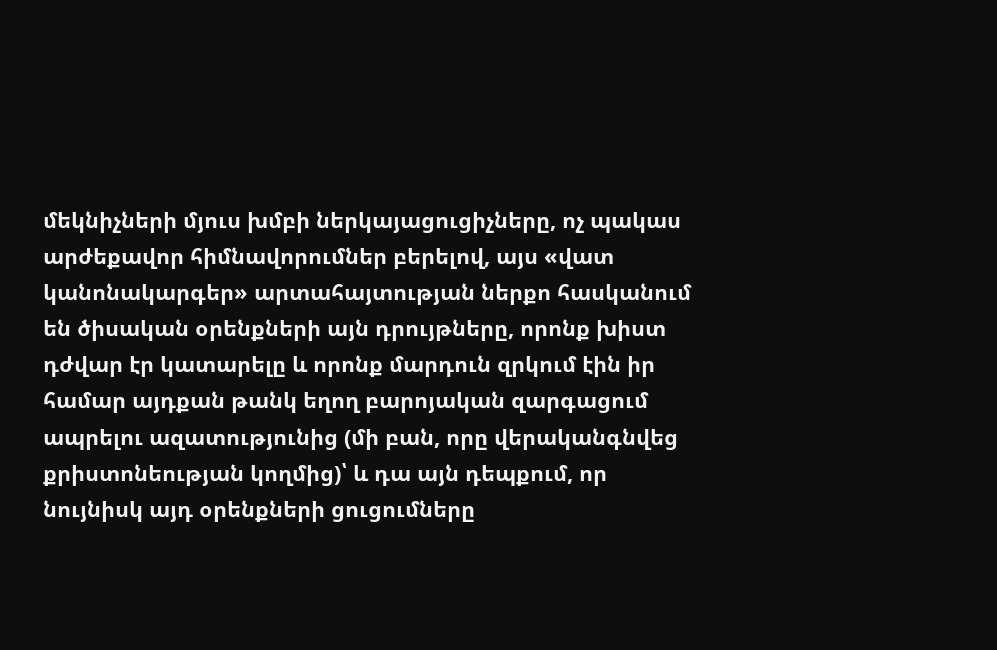մեկնիչների մյուս խմբի ներկայացուցիչները, ոչ պակաս արժեքավոր հիմնավորումներ բերելով, այս «վատ կանոնակարգեր» արտահայտության ներքո հասկանում են ծիսական օրենքների այն դրույթները, որոնք խիստ դժվար էր կատարելը և որոնք մարդուն զրկում էին իր համար այդքան թանկ եղող բարոյական զարգացում ապրելու ազատությունից (մի բան, որը վերականգնվեց քրիստոնեության կողմից)՝ և դա այն դեպքում, որ նույնիսկ այդ օրենքների ցուցումները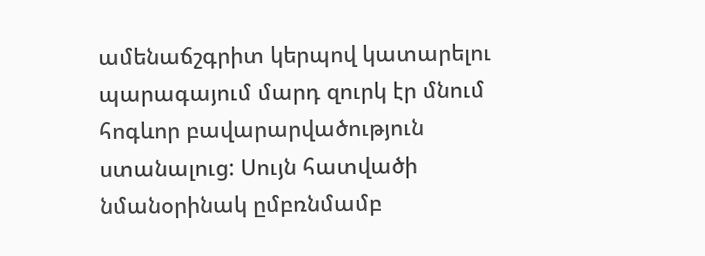ամենաճշգրիտ կերպով կատարելու պարագայում մարդ զուրկ էր մնում հոգևոր բավարարվածություն ստանալուց: Սույն հատվածի նմանօրինակ ըմբռնմամբ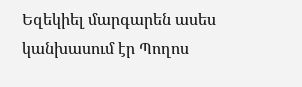Եզեկիել մարգարեն ասես կանխասում էր Պողոս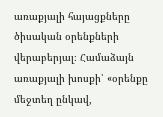առաքյալի հայացքները ծիսական օրենքների վերաբերյալ։ Համաձայն առաքյալի խոսքի՝ «օրենքը մեջտեղ ընկավ,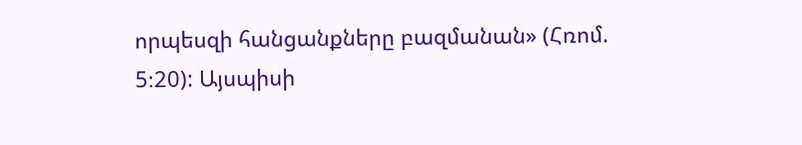որպեսզի հանցանքները բազմանան» (Հռոմ. 5։20): Այսպիսի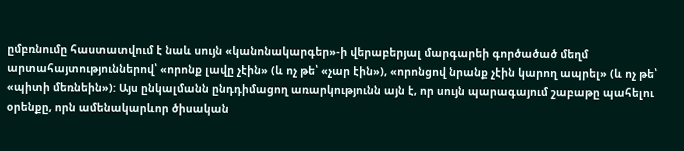ըմբռնումը հաստատվում է նաև սույն «կանոնակարգեր»-ի վերաբերյալ մարգարեի գործածած մեղմ արտահայտություններով՝ «որոնք լավը չէին» (և ոչ թե՝ «չար էին»), «որոնցով նրանք չէին կարող ապրել» (և ոչ թե՝ «պիտի մեռնեին»): Այս ընկալմանն ընդդիմացող առարկությունն այն է, որ սույն պարագայում շաբաթը պահելու օրենքը, որն ամենակարևոր ծիսական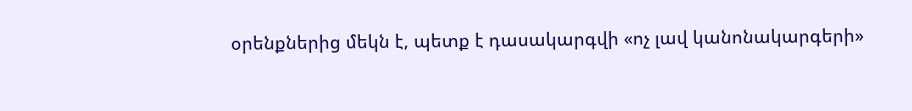օրենքներից մեկն է, պետք է դասակարգվի «ոչ լավ կանոնակարգերի»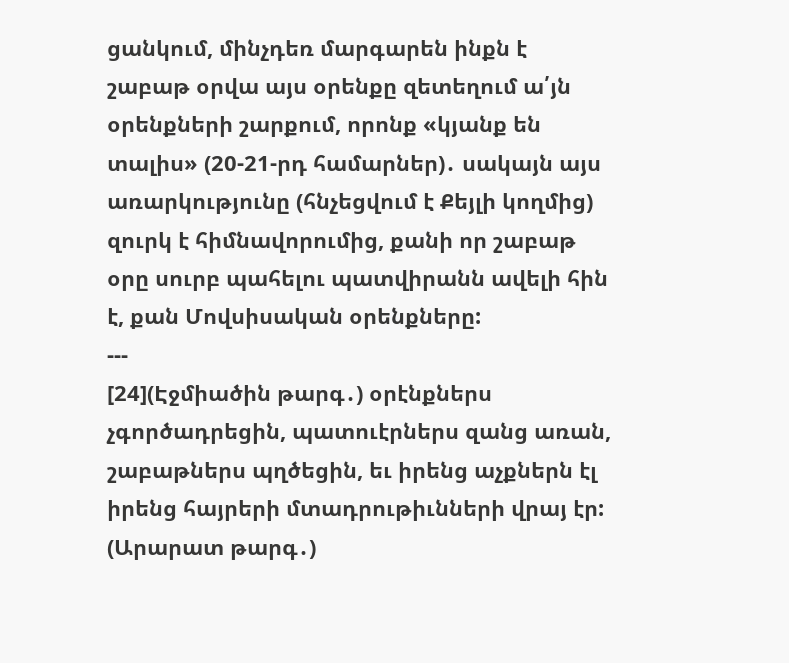ցանկում, մինչդեռ մարգարեն ինքն է շաբաթ օրվա այս օրենքը զետեղում ա՛յն օրենքների շարքում, որոնք «կյանք են տալիս» (20-21-րդ համարներ)․ սակայն այս առարկությունը (հնչեցվում է Քեյլի կողմից) զուրկ է հիմնավորումից, քանի որ շաբաթ օրը սուրբ պահելու պատվիրանն ավելի հին է, քան Մովսիսական օրենքները:
---
[24](Էջմիածին թարգ․) օրէնքներս չգործադրեցին, պատուէրներս զանց առան, շաբաթներս պղծեցին, եւ իրենց աչքներն էլ իրենց հայրերի մտադրութիւնների վրայ էր:
(Արարատ թարգ․)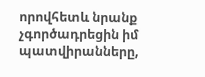որովհետև նրանք չգործադրեցին իմ պատվիրանները,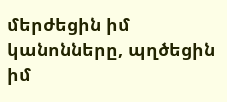մերժեցին իմ կանոնները, պղծեցին իմ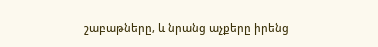շաբաթները, և նրանց աչքերը իրենց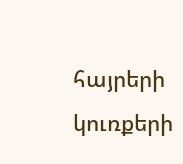հայրերի կուռքերի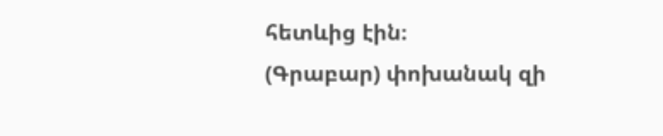հետևից էին։
(Գրաբար) փոխանակ զի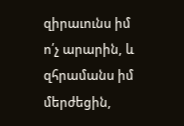զիրաւունս իմ ո՛չ արարին, և զհրամանս իմ մերժեցին,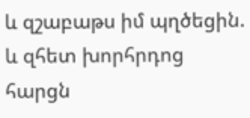և զշաբաթս իմ պղծեցին. և զհետ խորհրդոց հարցն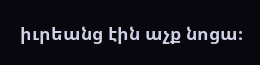իւրեանց էին աչք նոցա։